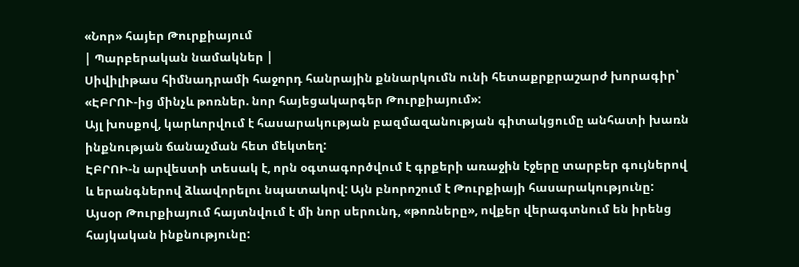«Նոր» հայեր Թուրքիայում
| Պարբերական նամակներ |
Սիվիլիթաս հիմնադրամի հաջորդ հանրային քննարկումն ունի հետաքրքրաշարժ խորագիր՝ «ԷԲՐՈՒ-ից մինչև թոռներ. նոր հայեցակարգեր Թուրքիայում»:
Այլ խոսքով, կարևորվում է հասարակության բազմազանության գիտակցումը անհատի խառն ինքնության ճանաչման հետ մեկտեղ:
ԷԲՐՈԻ-ն արվեստի տեսակ է, որն օգտագործվում է գրքերի առաջին էջերը տարբեր գույներով և երանգներով ձևավորելու նպատակով: Այն բնորոշում է Թուրքիայի հասարակությունը: Այսօր Թուրքիայում հայտնվում է մի նոր սերունդ, «թոռները», ովքեր վերագտնում են իրենց հայկական ինքնությունը: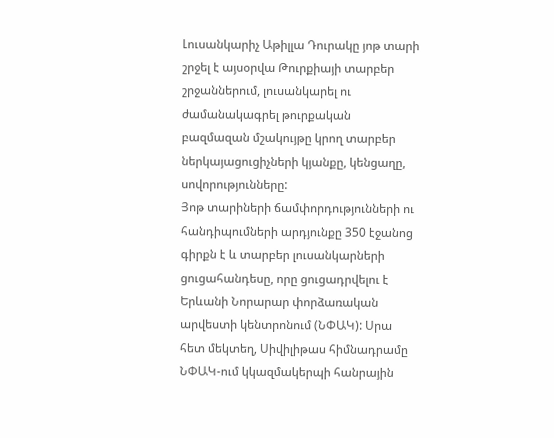Լուսանկարիչ Աթիլլա Դուրակը յոթ տարի շրջել է այսօրվա Թուրքիայի տարբեր շրջաններում, լուսանկարել ու ժամանակագրել թուրքական բազմազան մշակույթը կրող տարբեր ներկայացուցիչների կյանքը, կենցաղը, սովորությունները:
Յոթ տարիների ճամփորդությունների ու հանդիպումների արդյունքը 350 էջանոց գիրքն է և տարբեր լուսանկարների ցուցահանդեսը, որը ցուցադրվելու է Երևանի Նորարար փորձառական արվեստի կենտրոնում (ՆՓԱԿ): Սրա հետ մեկտեղ, Սիվիլիթաս հիմնադրամը ՆՓԱԿ-ում կկազմակերպի հանրային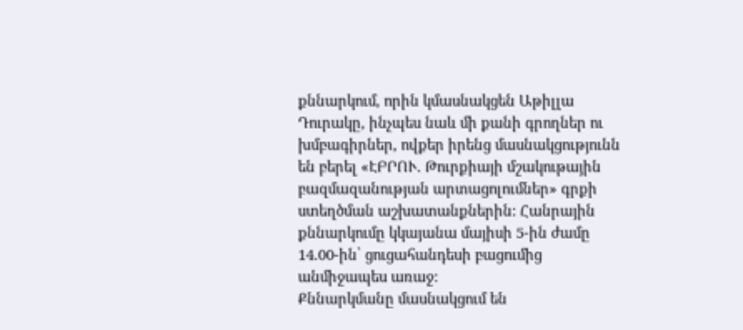քննարկում, որին կմասնակցեն Աթիլլա Դուրակը, ինչպես նաև մի քանի գրողներ ու խմբագիրներ, ովքեր իրենց մասնակցությունն են բերել «ԷԲՐՈՒ. Թուրքիայի մշակութային բազմազանության արտացոլումներ» գրքի ստեղծման աշխատանքներին: Հանրային քննարկումը կկայանա մայիսի 5-ին ժամը 14.00-ին՝ ցուցահանդեսի բացումից անմիջապես առաջ:
Քննարկմանը մասնակցում են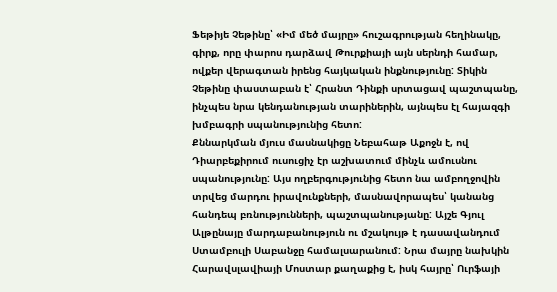Ֆեթիյե Չեթինը՝ «Իմ մեծ մայրը» հուշագրության հեղինակը, գիրք, որը փարոս դարձավ Թուրքիայի այն սերնդի համար, ովքեր վերագտան իրենց հայկական ինքնությունը: Տիկին Չեթինը փաստաբան է՝ Հրանտ Դինքի սրտացավ պաշտպանը, ինչպես նրա կենդանության տարիներին, այնպես էլ հայազգի խմբագրի սպանությունից հետո:
Քննարկման մյուս մասնակիցը Նեբահաթ Աքոջն է, ով Դիարբեքիրում ուսուցիչ էր աշխատում մինչև ամուսնու սպանությունը: Այս ողբերգությունից հետո նա ամբողջովին տրվեց մարդու իրավունքների, մասնավորապես՝ կանանց հանդեպ բռնությունների, պաշտպանությանը: Այշե Գյուլ Ալթընայը մարդաբանություն ու մշակույթ է դասավանդում Ստամբուլի Սաբանջը համալսարանում: Նրա մայրը նախկին Հարավսլավիայի Մոստար քաղաքից է, իսկ հայրը՝ Ուրֆայի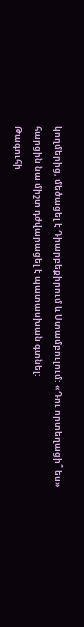կողմերից, մեծացել է Դիարբեքիրում և Ստամբուլում: «Դու որտեղացի՞ ես» հարցին նա միշտ դժվարացել է պատասխան գտնել:
Թագուհի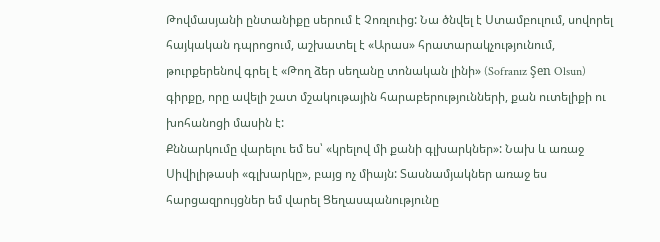Թովմասյանի ընտանիքը սերում է Չոռլուից: Նա ծնվել է Ստամբուլում, սովորել հայկական դպրոցում, աշխատել է «Արաս» հրատարակչությունում, թուրքերենով գրել է «Թող ձեր սեղանը տոնական լինի» (Sofranız Şen Olsun) գիրքը, որը ավելի շատ մշակութային հարաբերությունների, քան ուտելիքի ու խոհանոցի մասին է:
Քննարկումը վարելու եմ ես՝ «կրելով մի քանի գլխարկներ»: Նախ և առաջ Սիվիլիթասի «գլխարկը», բայց ոչ միայն: Տասնամյակներ առաջ ես հարցազրույցներ եմ վարել Ցեղասպանությունը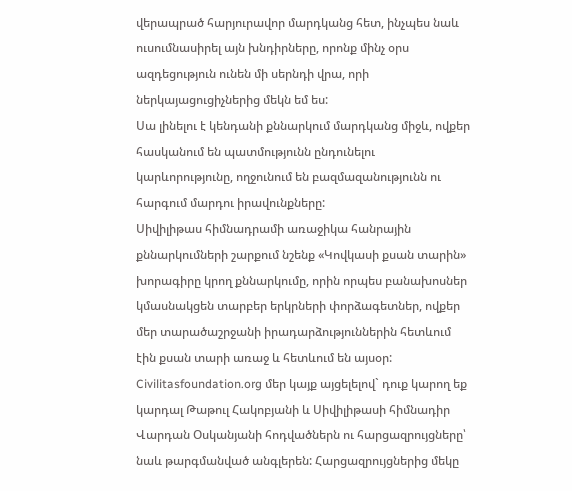վերապրած հարյուրավոր մարդկանց հետ, ինչպես նաև ուսումնասիրել այն խնդիրները, որոնք մինչ օրս ազդեցություն ունեն մի սերնդի վրա, որի ներկայացուցիչներից մեկն եմ ես:
Սա լինելու է կենդանի քննարկում մարդկանց միջև, ովքեր հասկանում են պատմությունն ընդունելու կարևորությունը, ողջունում են բազմազանությունն ու հարգում մարդու իրավունքները:
Սիվիլիթաս հիմնադրամի առաջիկա հանրային քննարկումների շարքում նշենք «Կովկասի քսան տարին» խորագիրը կրող քննարկումը, որին որպես բանախոսներ կմասնակցեն տարբեր երկրների փորձագետներ, ովքեր մեր տարածաշրջանի իրադարձություններին հետևում էին քսան տարի առաջ և հետևում են այսօր:
Civilitasfoundation.org մեր կայք այցելելով` դուք կարող եք կարդալ Թաթուլ Հակոբյանի և Սիվիլիթասի հիմնադիր Վարդան Օսկանյանի հոդվածներն ու հարցազրույցները՝ նաև թարգմանված անգլերեն: Հարցազրույցներից մեկը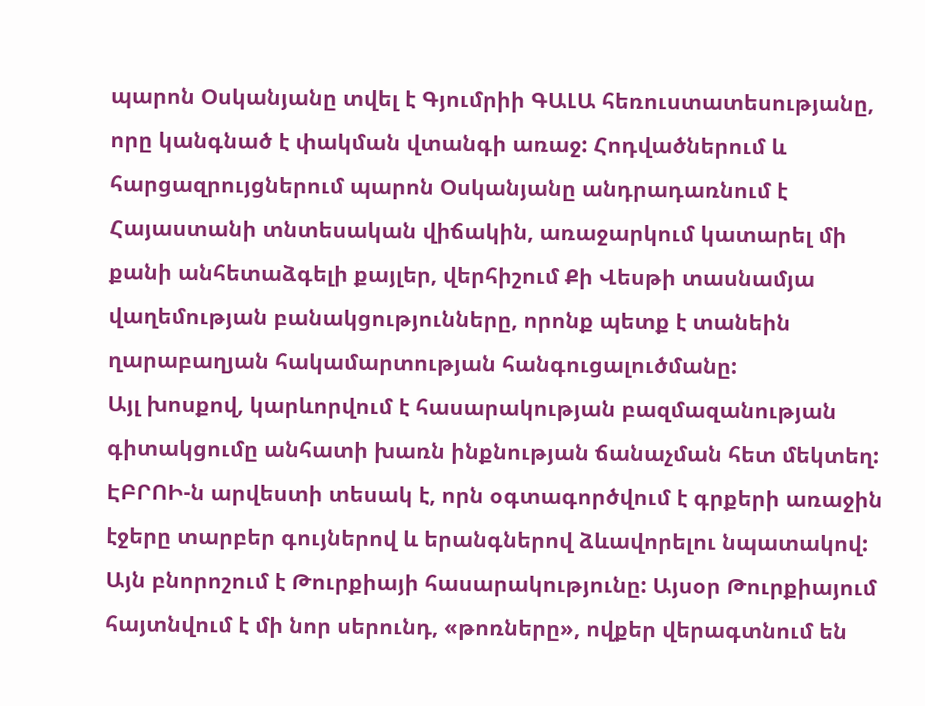պարոն Օսկանյանը տվել է Գյումրիի ԳԱԼԱ հեռուստատեսությանը, որը կանգնած է փակման վտանգի առաջ: Հոդվածներում և հարցազրույցներում պարոն Օսկանյանը անդրադառնում է Հայաստանի տնտեսական վիճակին, առաջարկում կատարել մի քանի անհետաձգելի քայլեր, վերհիշում Քի Վեսթի տասնամյա վաղեմության բանակցությունները, որոնք պետք է տանեին ղարաբաղյան հակամարտության հանգուցալուծմանը:
Այլ խոսքով, կարևորվում է հասարակության բազմազանության գիտակցումը անհատի խառն ինքնության ճանաչման հետ մեկտեղ:
ԷԲՐՈԻ-ն արվեստի տեսակ է, որն օգտագործվում է գրքերի առաջին էջերը տարբեր գույներով և երանգներով ձևավորելու նպատակով: Այն բնորոշում է Թուրքիայի հասարակությունը: Այսօր Թուրքիայում հայտնվում է մի նոր սերունդ, «թոռները», ովքեր վերագտնում են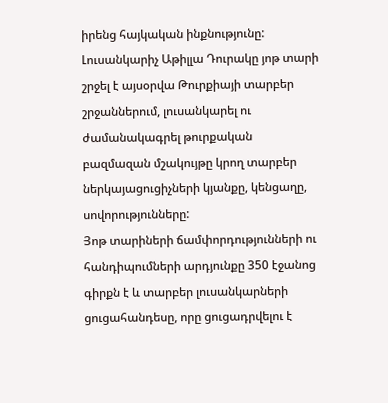իրենց հայկական ինքնությունը:
Լուսանկարիչ Աթիլլա Դուրակը յոթ տարի շրջել է այսօրվա Թուրքիայի տարբեր շրջաններում, լուսանկարել ու ժամանակագրել թուրքական բազմազան մշակույթը կրող տարբեր ներկայացուցիչների կյանքը, կենցաղը, սովորությունները:
Յոթ տարիների ճամփորդությունների ու հանդիպումների արդյունքը 350 էջանոց գիրքն է և տարբեր լուսանկարների ցուցահանդեսը, որը ցուցադրվելու է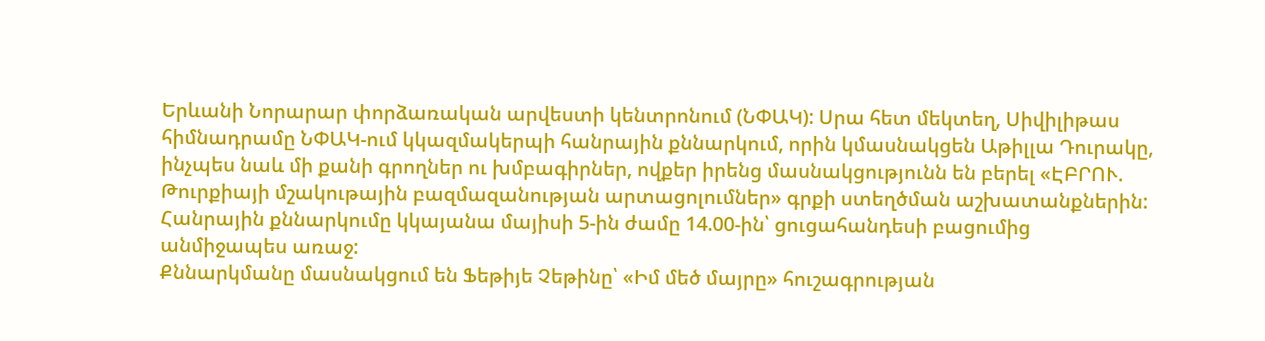Երևանի Նորարար փորձառական արվեստի կենտրոնում (ՆՓԱԿ): Սրա հետ մեկտեղ, Սիվիլիթաս հիմնադրամը ՆՓԱԿ-ում կկազմակերպի հանրային քննարկում, որին կմասնակցեն Աթիլլա Դուրակը, ինչպես նաև մի քանի գրողներ ու խմբագիրներ, ովքեր իրենց մասնակցությունն են բերել «ԷԲՐՈՒ. Թուրքիայի մշակութային բազմազանության արտացոլումներ» գրքի ստեղծման աշխատանքներին: Հանրային քննարկումը կկայանա մայիսի 5-ին ժամը 14.00-ին՝ ցուցահանդեսի բացումից անմիջապես առաջ:
Քննարկմանը մասնակցում են Ֆեթիյե Չեթինը՝ «Իմ մեծ մայրը» հուշագրության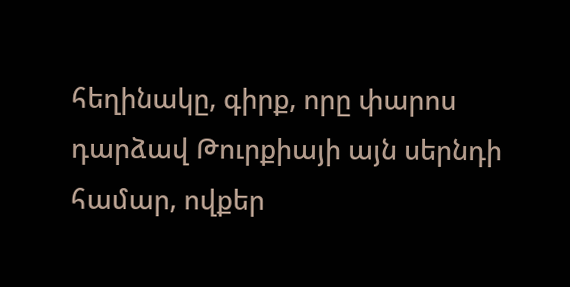հեղինակը, գիրք, որը փարոս դարձավ Թուրքիայի այն սերնդի համար, ովքեր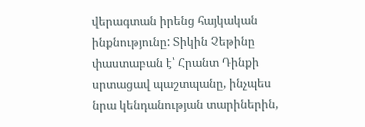վերագտան իրենց հայկական ինքնությունը: Տիկին Չեթինը փաստաբան է՝ Հրանտ Դինքի սրտացավ պաշտպանը, ինչպես նրա կենդանության տարիներին,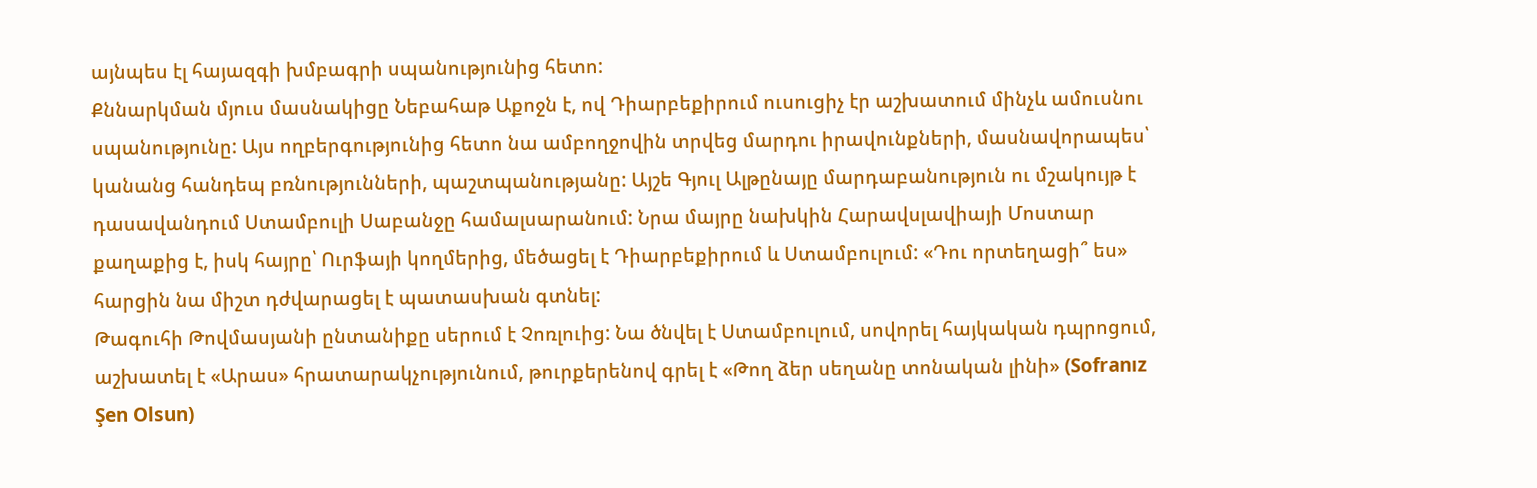այնպես էլ հայազգի խմբագրի սպանությունից հետո:
Քննարկման մյուս մասնակիցը Նեբահաթ Աքոջն է, ով Դիարբեքիրում ուսուցիչ էր աշխատում մինչև ամուսնու սպանությունը: Այս ողբերգությունից հետո նա ամբողջովին տրվեց մարդու իրավունքների, մասնավորապես՝ կանանց հանդեպ բռնությունների, պաշտպանությանը: Այշե Գյուլ Ալթընայը մարդաբանություն ու մշակույթ է դասավանդում Ստամբուլի Սաբանջը համալսարանում: Նրա մայրը նախկին Հարավսլավիայի Մոստար քաղաքից է, իսկ հայրը՝ Ուրֆայի կողմերից, մեծացել է Դիարբեքիրում և Ստամբուլում: «Դու որտեղացի՞ ես» հարցին նա միշտ դժվարացել է պատասխան գտնել:
Թագուհի Թովմասյանի ընտանիքը սերում է Չոռլուից: Նա ծնվել է Ստամբուլում, սովորել հայկական դպրոցում, աշխատել է «Արաս» հրատարակչությունում, թուրքերենով գրել է «Թող ձեր սեղանը տոնական լինի» (Sofranız Şen Olsun)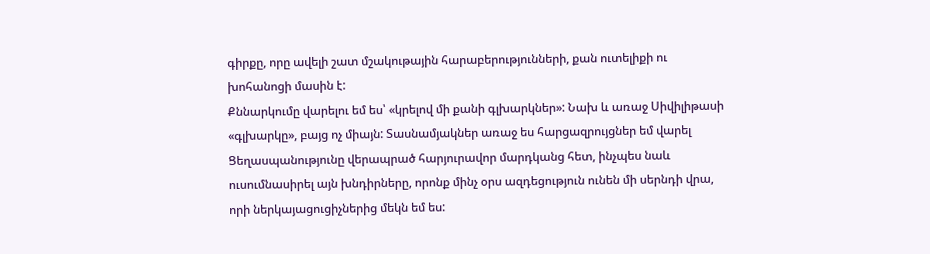գիրքը, որը ավելի շատ մշակութային հարաբերությունների, քան ուտելիքի ու խոհանոցի մասին է:
Քննարկումը վարելու եմ ես՝ «կրելով մի քանի գլխարկներ»: Նախ և առաջ Սիվիլիթասի «գլխարկը», բայց ոչ միայն: Տասնամյակներ առաջ ես հարցազրույցներ եմ վարել Ցեղասպանությունը վերապրած հարյուրավոր մարդկանց հետ, ինչպես նաև ուսումնասիրել այն խնդիրները, որոնք մինչ օրս ազդեցություն ունեն մի սերնդի վրա, որի ներկայացուցիչներից մեկն եմ ես: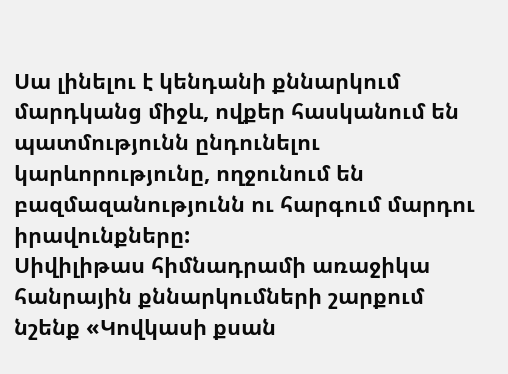Սա լինելու է կենդանի քննարկում մարդկանց միջև, ովքեր հասկանում են պատմությունն ընդունելու կարևորությունը, ողջունում են բազմազանությունն ու հարգում մարդու իրավունքները:
Սիվիլիթաս հիմնադրամի առաջիկա հանրային քննարկումների շարքում նշենք «Կովկասի քսան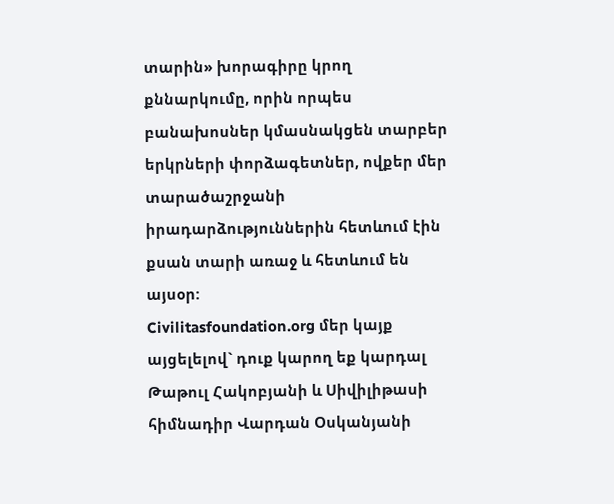տարին» խորագիրը կրող քննարկումը, որին որպես բանախոսներ կմասնակցեն տարբեր երկրների փորձագետներ, ովքեր մեր տարածաշրջանի իրադարձություններին հետևում էին քսան տարի առաջ և հետևում են այսօր:
Civilitasfoundation.org մեր կայք այցելելով` դուք կարող եք կարդալ Թաթուլ Հակոբյանի և Սիվիլիթասի հիմնադիր Վարդան Օսկանյանի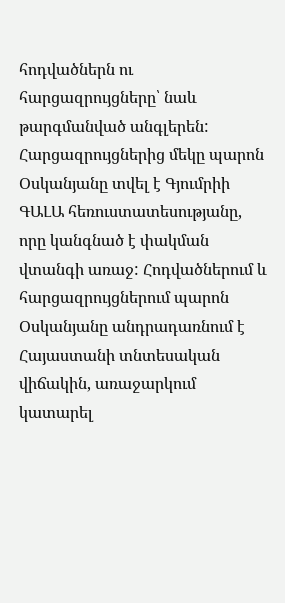հոդվածներն ու հարցազրույցները՝ նաև թարգմանված անգլերեն: Հարցազրույցներից մեկը պարոն Օսկանյանը տվել է Գյումրիի ԳԱԼԱ հեռուստատեսությանը, որը կանգնած է փակման վտանգի առաջ: Հոդվածներում և հարցազրույցներում պարոն Օսկանյանը անդրադառնում է Հայաստանի տնտեսական վիճակին, առաջարկում կատարել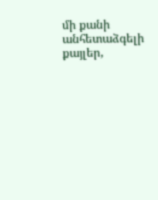մի քանի անհետաձգելի քայլեր,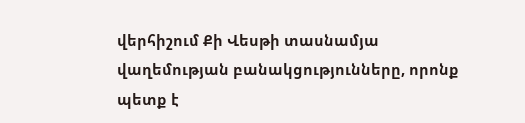վերհիշում Քի Վեսթի տասնամյա վաղեմության բանակցությունները, որոնք պետք է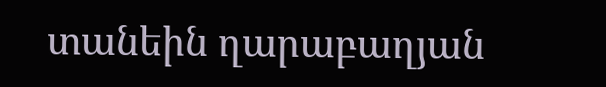տանեին ղարաբաղյան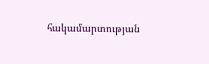հակամարտության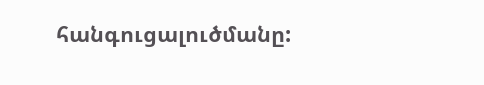հանգուցալուծմանը: